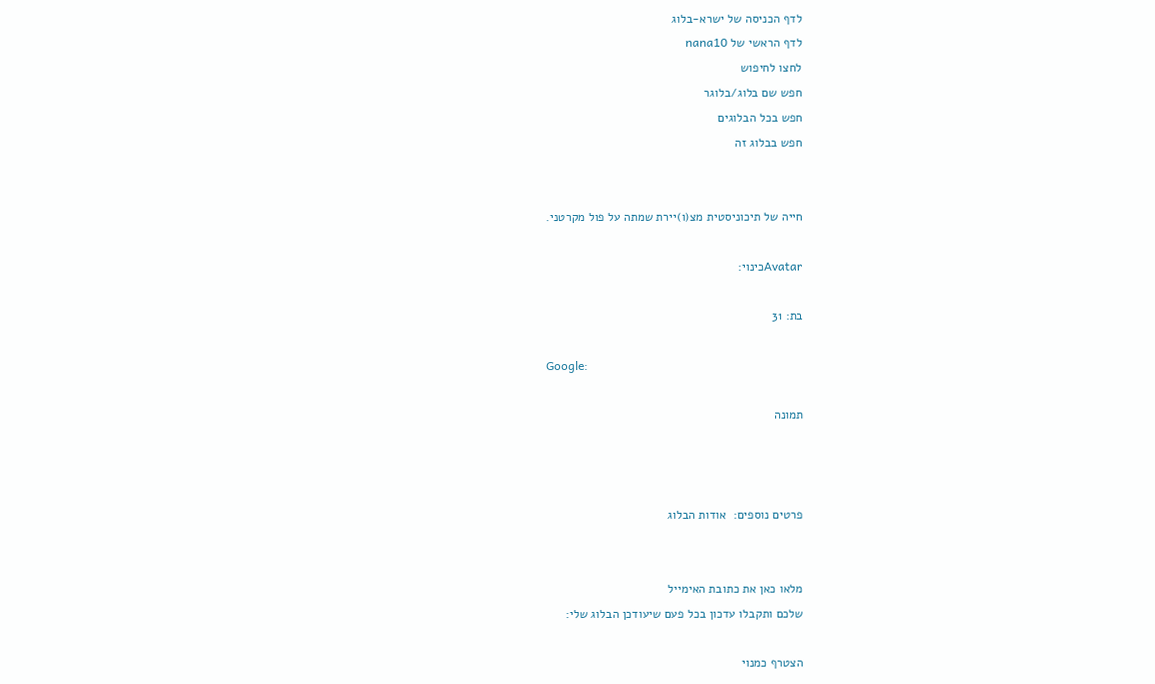לדף הכניסה של ישרא-בלוג
לדף הראשי של nana10
לחצו לחיפוש
חפש שם בלוג/בלוגר
חפש בכל הבלוגים
חפש בבלוג זה


חייה של תיכוניסטית מצ(ו)יירת שמתה על פול מקרטני.

Avatarכינוי:

בת: 31

Google:

תמונה



פרטים נוספים:  אודות הבלוג


מלאו כאן את כתובת האימייל
שלכם ותקבלו עדכון בכל פעם שיעודכן הבלוג שלי:

הצטרף כמנוי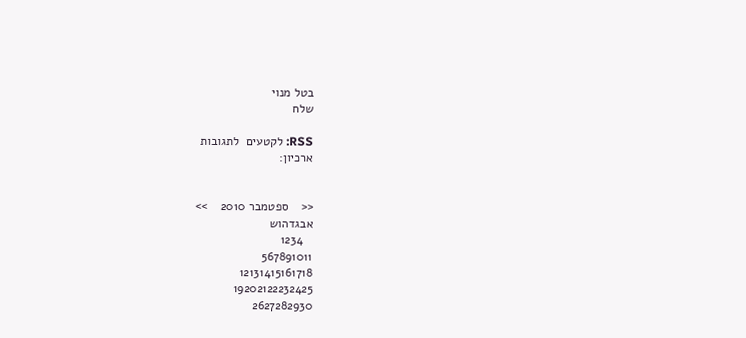בטל מנוי
שלח

RSS: לקטעים  לתגובות
ארכיון:


<<    ספטמבר 2010    >>
אבגדהוש
   1234
567891011
12131415161718
19202122232425
2627282930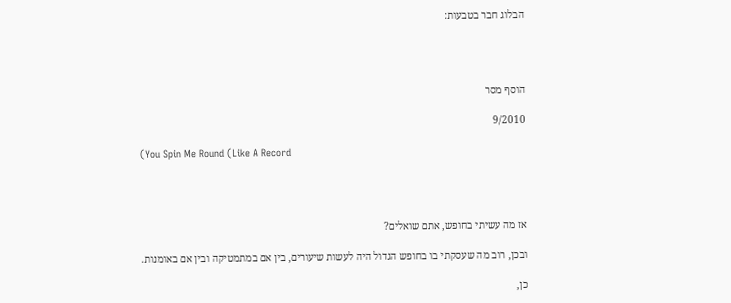הבלוג חבר בטבעות:




הוסף מסר

9/2010

(You Spin Me Round (Like A Record




אז מה עשיתי בחופש, אתם שואלים?

ובכן, רוב מה שעסקתי בו בחופש הגדול היה לעשות שיעורים, בין אם במתמטיקה ובין אם באומנות.

כן,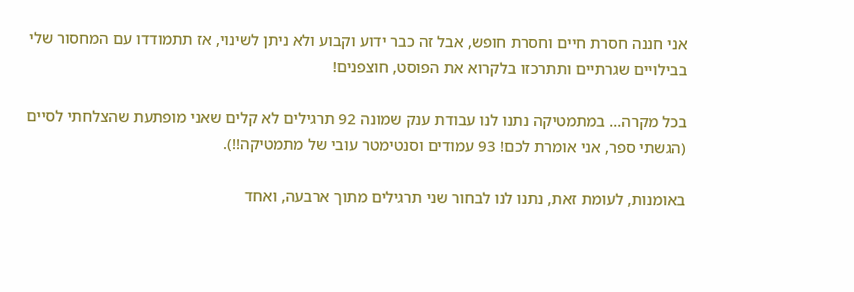אני חננה חסרת חיים וחסרת חופש, אבל זה כבר ידוע וקבוע ולא ניתן לשינוי, אז תתמודדו עם המחסור שלי בבילויים שגרתיים ותתרכזו בלקרוא את הפוסט, חוצפנים!

בכל מקרה... במתמטיקה נתנו לנו עבודת ענק שמונה 92 תרגילים לא קלים שאני מופתעת שהצלחתי לסיים (הגשתי ספר, אני אומרת לכם! 93 עמודים וסנטימטר עובי של מתמטיקה!!).

באומנות, לעומת זאת, נתנו לנו לבחור שני תרגילים מתוך ארבעה, ואחד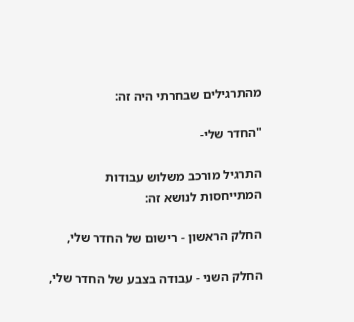מהתרגילים שבחרתי היה זה:

"החדר שלי-

התרגיל מורכב משלוש עבודות המתייחסות לנושא זה:

החלק הראשון - רישום של החדר שלי,

החלק השני - עבודה בצבע של החדר שלי,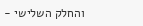והחלק השלישי -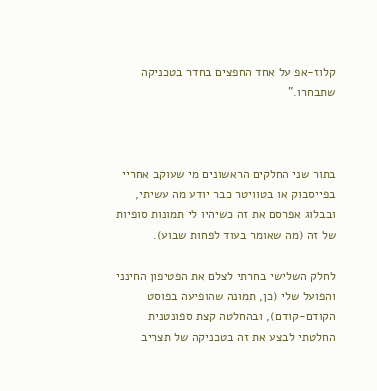קלוז-אפ על אחד החפצים בחדר בטכניקה שתבחרו."



בתור שני החלקים הראשונים מי שעוקב אחריי בפייסבוק או בטוויטר כבר יודע מה עשיתי, ובבלוג אפרסם את זה כשיהיו לי תמונות סופיות של זה (מה שאומר בעוד לפחות שבוע).

לחלק השלישי בחרתי לצלם את הפטיפון החינני והפועל שלי (כן, תמונה שהופיעה בפוסט הקודם-קודם), ובהחלטה קצת ספונטנית החלטתי לבצע את זה בטכניקה של תצריב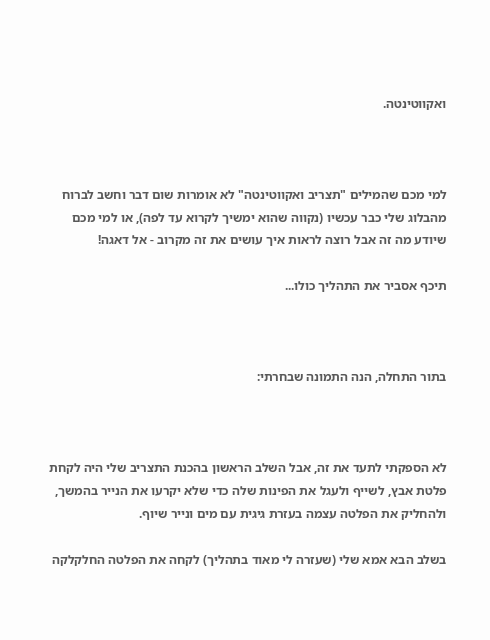ואקווטינטה.



למי מכם שהמילים "תצריב ואקווטינטה" לא אומרות שום דבר וחשב לברוח מהבלוג שלי כבר עכשיו (נקווה שהוא ימשיך לקרוא עד לפה), או למי מכם שיודע מה זה אבל רוצה לראות איך עושים את זה מקרוב - אל דאגה!

תיכף אסביר את התהליך כולו...



בתור התחלה, הנה התמונה שבחרתי:



לא הספקתי לתעד את זה, אבל השלב הראשון בהכנת התצריב שלי היה לקחת פלטת אבץ, לשייף ולעגל את הפינות שלה כדי שלא יקרעו את הנייר בהמשך, ולהחליק את הפלטה עצמה בעזרת גיגית עם מים ונייר שיוף.

בשלב הבא אמא שלי (שעזרה לי מאוד בתהליך) לקחה את הפלטה החלקלקה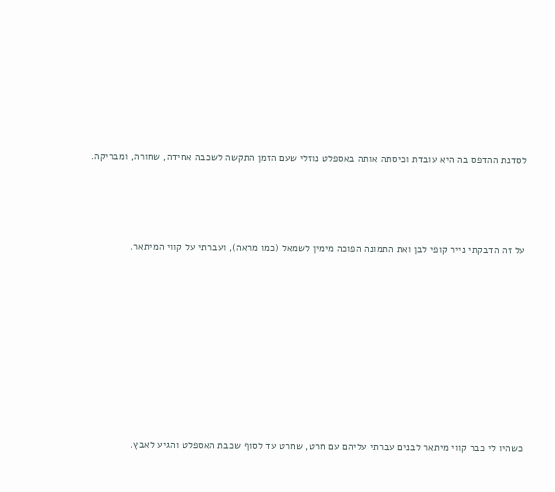לסדנת ההדפס בה היא עובדת וכיסתה אותה באספלט נוזלי שעם הזמן התקשה לשכבה אחידה, שחורה, ומבריקה.




על זה הדבקתי נייר קופי לבן ואת התמונה הפוכה מימין לשמאל (כמו מראה), ועברתי על קווי המיתאר.










כשהיו לי כבר קווי מיתאר לבנים עברתי עליהם עם חרט, שחרט עד לסוף שכבת האספלט והגיע לאבץ.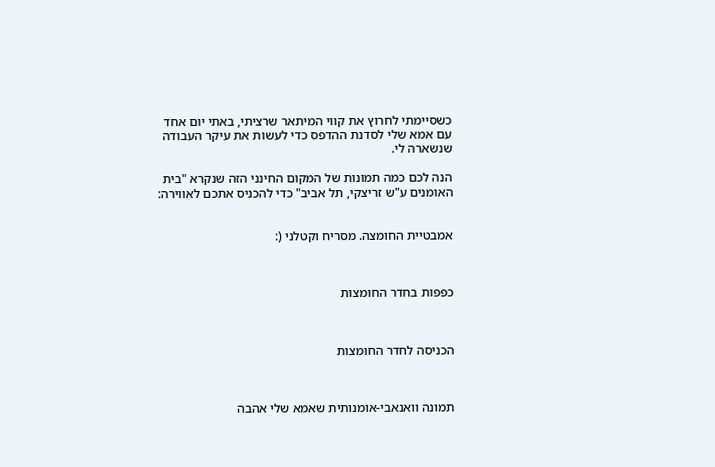כשסיימתי לחרוץ את קווי המיתאר שרציתי, באתי יום אחד עם אמא שלי לסדנת ההדפס כדי לעשות את עיקר העבודה שנשארה לי.

הנה לכם כמה תמונות של המקום החינני הזה שנקרא "בית האומנים ע"ש זריצקי, תל אביב" כדי להכניס אתכם לאווירה:


אמבטיית החומצה. מסריח וקטלני (:



כפפות בחדר החומצות



הכניסה לחדר החומצות



תמונה וואנאבי-אומנותית שאמא שלי אהבה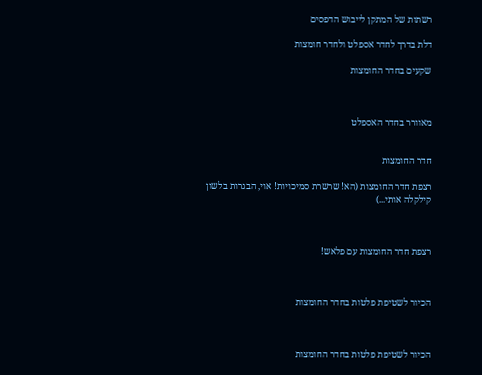רשתות של המתקן לייבוש הדפסים

דלת בדרך לחדר אספלט ולחדר חומצות

שקעים בחדר החומצות



מאוורר בחדר האספלט


חדר החומצות

רצפת חדר החומצות (הא! שרשרת סמיכויות! אוי, הבגרות בלשון קילקלה אותי...)



רצפת חדר החומצות עם פלאש!



הכיור לשטיפת פלטות בחדר החומצות



הכיור לשטיפת פלטות בחדר החומצות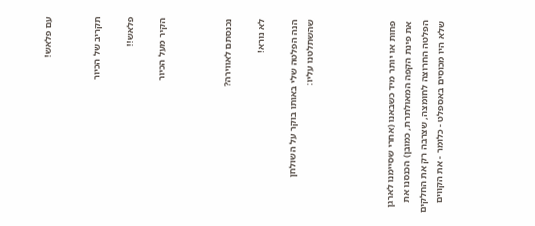עם פלאש!


תקריב של הכיור

פלאש!!

הקיר מעל הכיור



נכנסתם לאווירה?

לא נורא!

הנה הפלטה שלי באותו בוקר על השולחן שהשתלטנו עליו:




פחות או יותר מיד כשבאנו (אחרי שסיימנו לארגן את פינת הקפה המאולתרת, כמובן) הכנסנו את הפלטה החרוצה לחומצה, שצרבה רק את החלקים שלא היו מכוסים באספלט - כלומר - את הקווים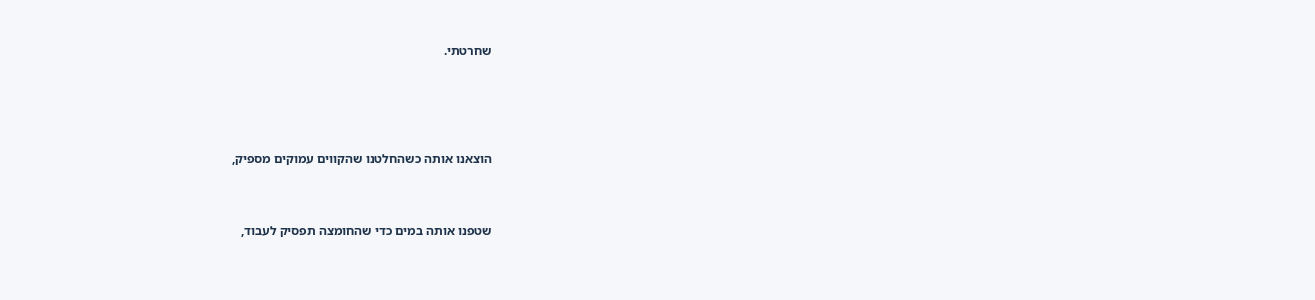שחרטתי.





הוצאנו אותה כשהחלטנו שהקווים עמוקים מספיק,



שטפנו אותה במים כדי שהחומצה תפסיק לעבוד,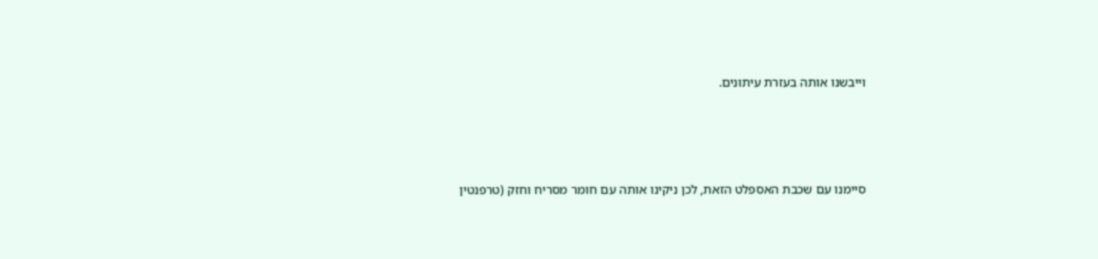וייבשנו אותה בעזרת עיתונים.




סיימנו עם שכבת האספלט הזאת, לכן ניקינו אותה עם חומר מסריח וחזק (טרפנטין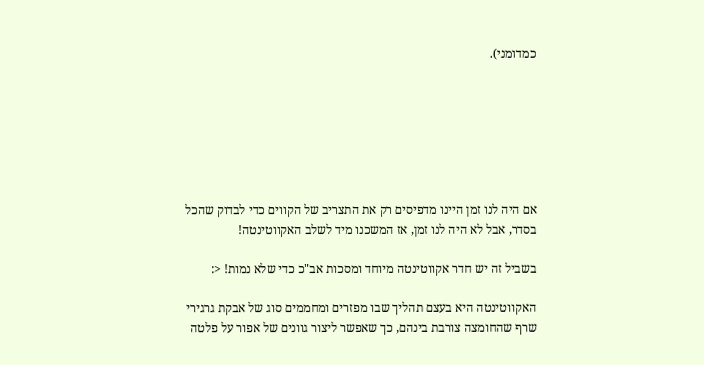כמדומני).







אם היה לנו זמן היינו מדפיסים רק את התצריב של הקווים כדי לבדוק שהכל בסדר, אבל לא היה לנו זמן, אז המשכנו מיד לשלב האקווטינטה!

בשביל זה יש חדר אקווטינטה מיוחד ומסכות אב"כ כדי שלא נמות! <:

האקווטינטה היא בעצם תהליך שבו מפזרים ומחממים סוג של אבקת גרגירי שרף שהחומצה צורבת בינהם, כך שאפשר ליצור גוונים של אפור על פלטה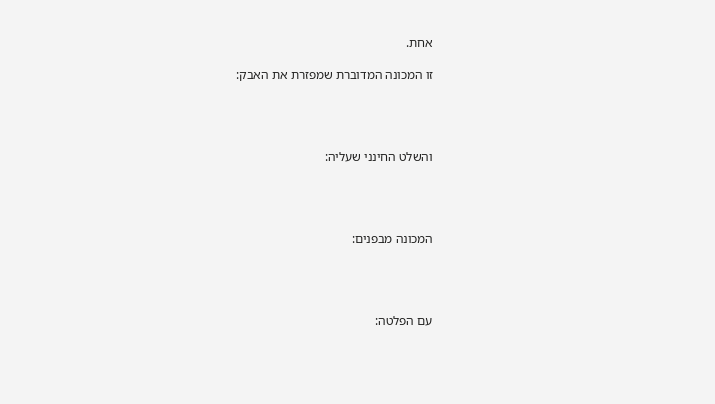אחת.

זו המכונה המדוברת שמפזרת את האבק:




והשלט החינני שעליה:




המכונה מבפנים:




עם הפלטה: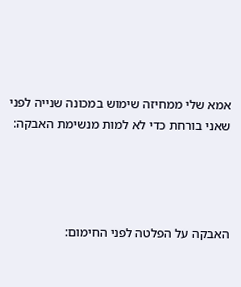אמא שלי ממחיזה שימוש במכונה שנייה לפני שאני בורחת כדי לא למות מנשימת האבקה:




האבקה על הפלטה לפני החימום: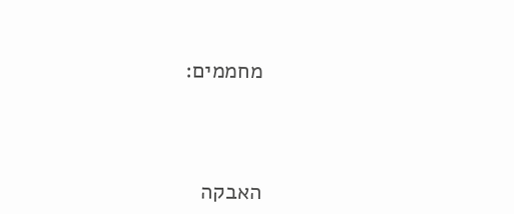מחממים:




האבקה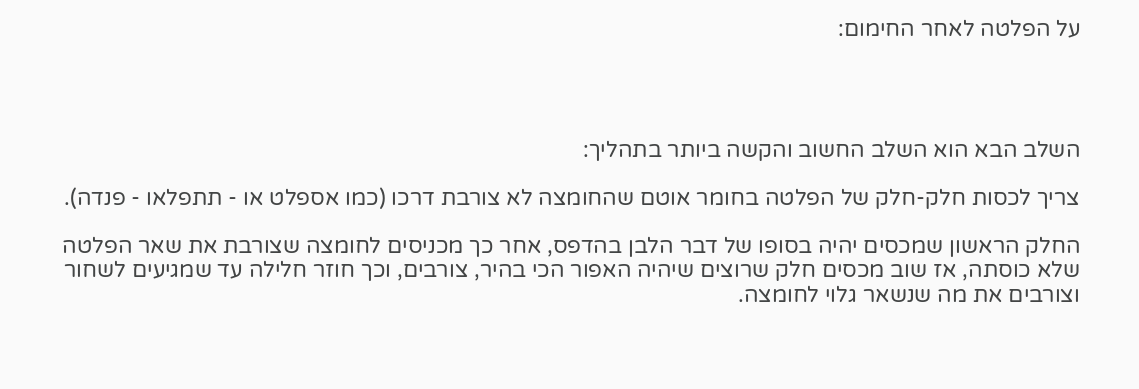על הפלטה לאחר החימום:




השלב הבא הוא השלב החשוב והקשה ביותר בתהליך:

צריך לכסות חלק-חלק של הפלטה בחומר אוטם שהחומצה לא צורבת דרכו (כמו אספלט או - תתפלאו - פנדה).

החלק הראשון שמכסים יהיה בסופו של דבר הלבן בהדפס, אחר כך מכניסים לחומצה שצורבת את שאר הפלטה שלא כוסתה, אז שוב מכסים חלק שרוצים שיהיה האפור הכי בהיר, צורבים, וכך חוזר חלילה עד שמגיעים לשחור וצורבים את מה שנשאר גלוי לחומצה.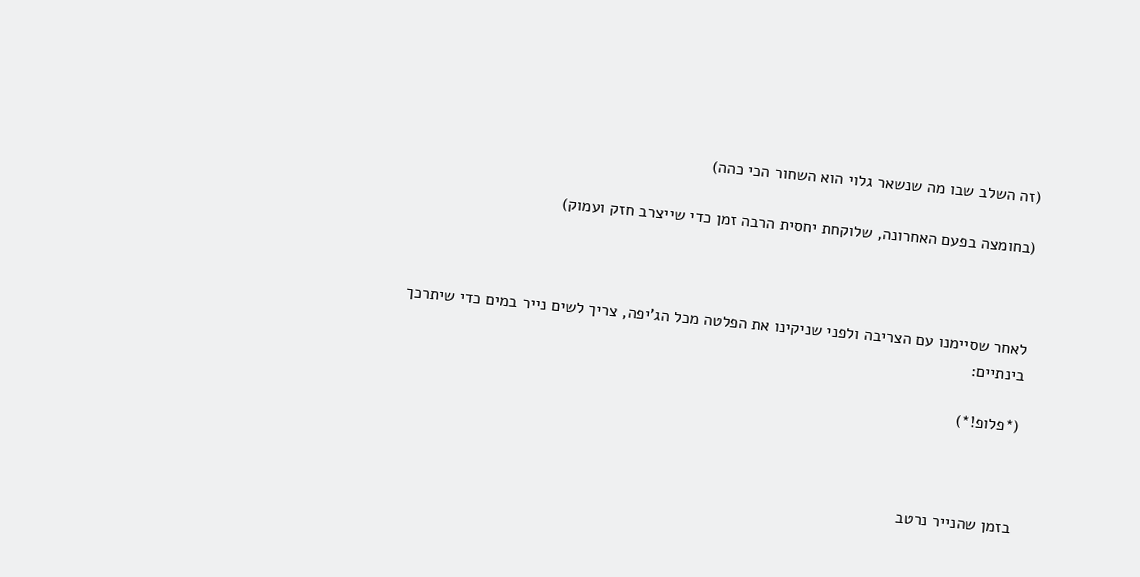(זה השלב שבו מה שנשאר גלוי הוא השחור הכי כהה)

(בחומצה בפעם האחרונה, שלוקחת יחסית הרבה זמן כדי שייצרב חזק ועמוק)



לאחר שסיימנו עם הצריבה ולפני שניקינו את הפלטה מכל הג'יפה, צריך לשים נייר במים כדי שיתרכך בינתיים:

(*פלופ!*)



בזמן שהנייר נרטב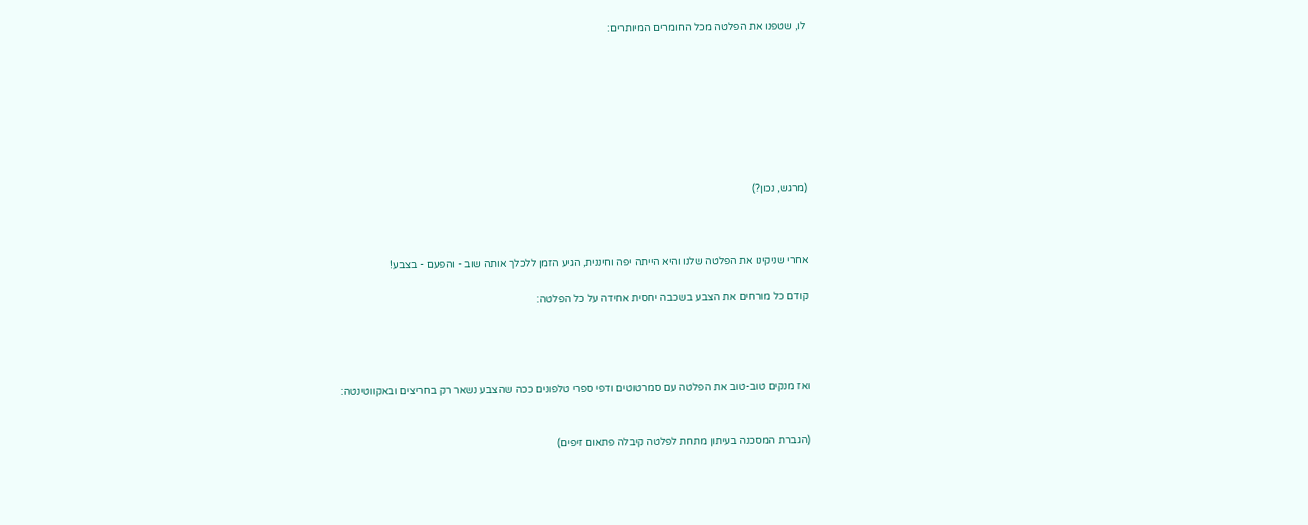לו, שטפנו את הפלטה מכל החומרים המיותרים:








(מרגש, נכון?)



אחרי שניקינו את הפלטה שלנו והיא הייתה יפה וחיננית, הגיע הזמן ללכלך אותה שוב - והפעם - בצבע!

קודם כל מורחים את הצבע בשכבה יחסית אחידה על כל הפלטה:




ואז מנקים טוב-טוב את הפלטה עם סמרטוטים ודפי ספרי טלפונים ככה שהצבע נשאר רק בחריצים ובאקווטינטה:


(הגברת המסכנה בעיתון מתחת לפלטה קיבלה פתאום זיפים)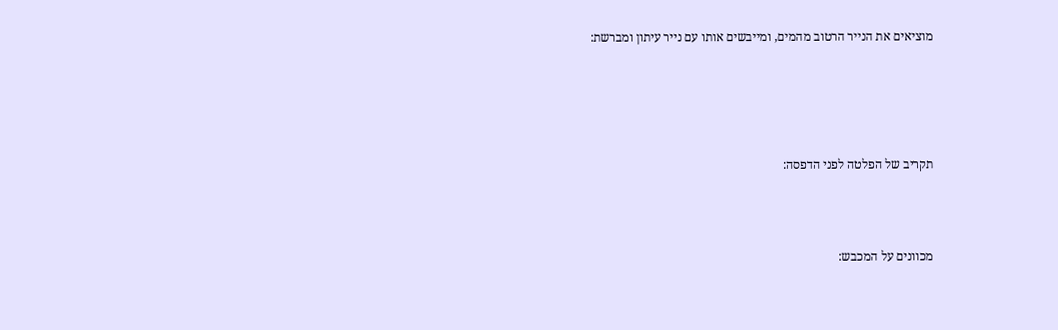מוציאים את הנייר הרטוב מהמים, ומייבשים אותו עם נייר עיתון ומברשת:






תקריב של הפלטה לפני הדפסה:




מכוונים על המכבש: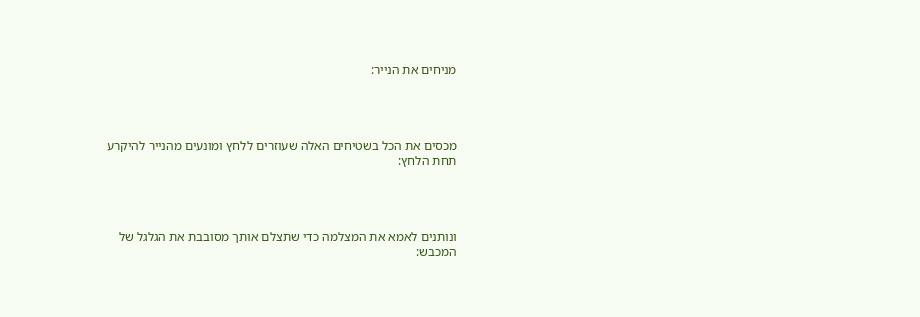מניחים את הנייר:




מכסים את הכל בשטיחים האלה שעוזרים ללחץ ומונעים מהנייר להיקרע תחת הלחץ:




ונותנים לאמא את המצלמה כדי שתצלם אותך מסובבת את הגלגל של המכבש: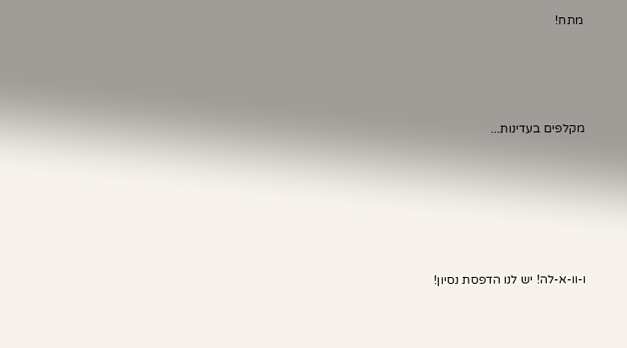מתח!




מקלפים בעדינות...






ו-וו-א-לה! יש לנו הדפסת נסיון!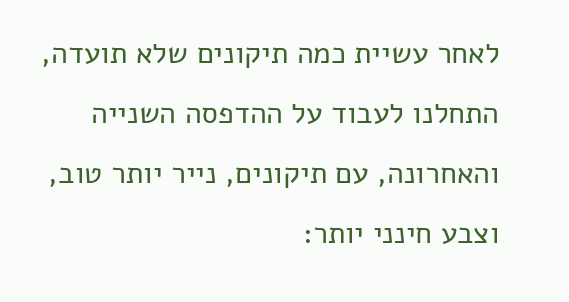לאחר עשיית כמה תיקונים שלא תועדה, התחלנו לעבוד על ההדפסה השנייה והאחרונה, עם תיקונים, נייר יותר טוב, וצבע חינני יותר: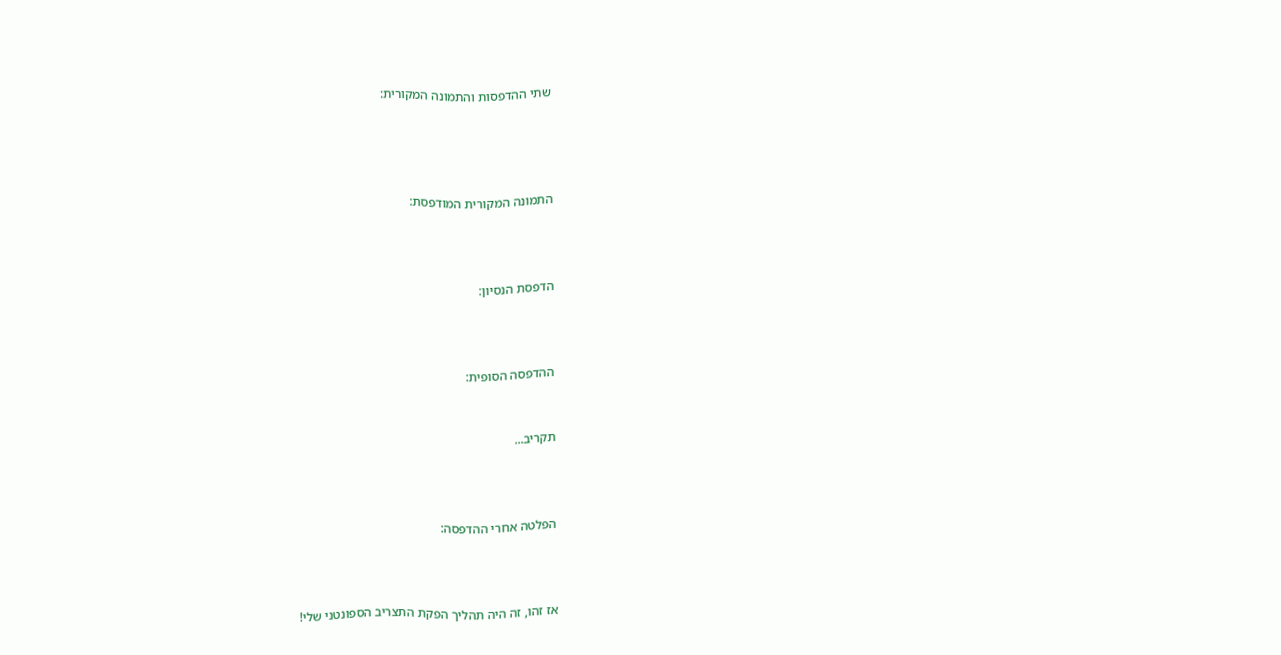שתי ההדפסות והתמונה המקורית:




התמונה המקורית המודפסת:



הדפסת הנסיון:



ההדפסה הסופית:


תקריב...



הפלטה אחרי ההדפסה:



אז זהו, זה היה תהליך הפקת התצריב הספונטני שלי!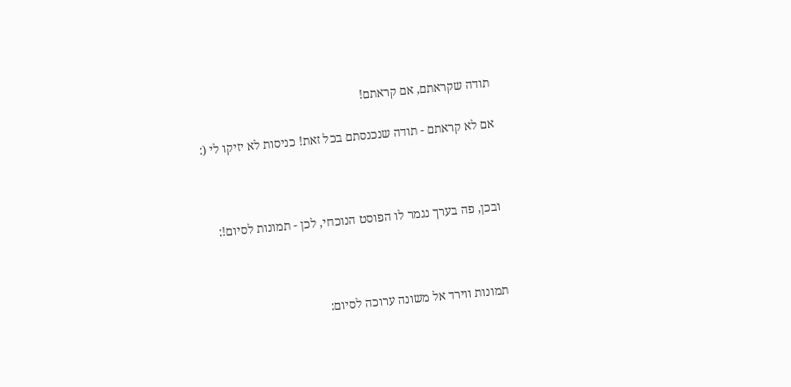תודה שקראתם, אם קראתם!

אם לא קראתם - תודה שנכנסתם בכל זאת! כניסות לא יזיקו לי (:



ובכן, פה בערך נגמר לו הפוסט הנוכחי, לכן - תמונות לסיום!:



תמונות ווירד אל משונה ערוכה לסיום: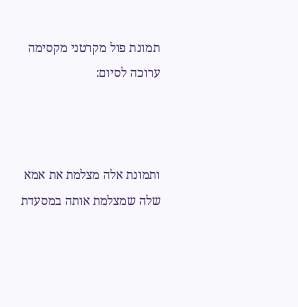תמונת פול מקרטני מקסימה ערוכה לסיום:



ותמונת אלה מצלמת את אמא שלה שמצלמת אותה במסעדת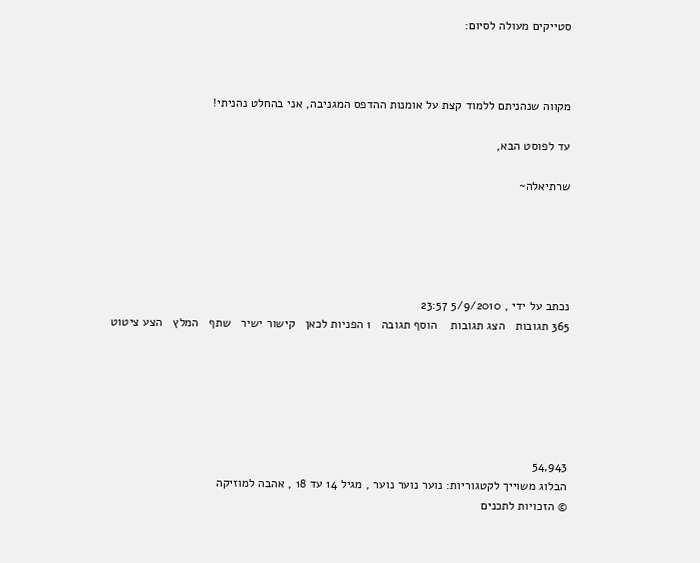סטייקים מעולה לסיום:



מקווה שנהניתם ללמוד קצת על אומנות ההדפס המגניבה, אני בהחלט נהניתי!

עד לפוסט הבא,

שרתיאלה~





נכתב על ידי , 5/9/2010 23:57
365 תגובות   הצג תגובות    הוסף תגובה   1 הפניות לכאן   קישור ישיר   שתף   המלץ   הצע ציטוט






54,943
הבלוג משוייך לקטגוריות: נוער נוער נוער , מגיל 14 עד 18 , אהבה למוזיקה
© הזכויות לתכנים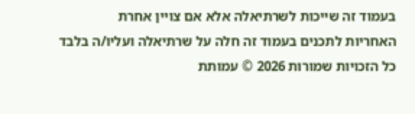בעמוד זה שייכות לשרתיאלה אלא אם צויין אחרת
האחריות לתכנים בעמוד זה חלה על שרתיאלה ועליו/ה בלבד
כל הזכויות שמורות 2026 © עמותת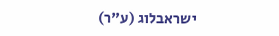ישראבלוג (ע"ר)